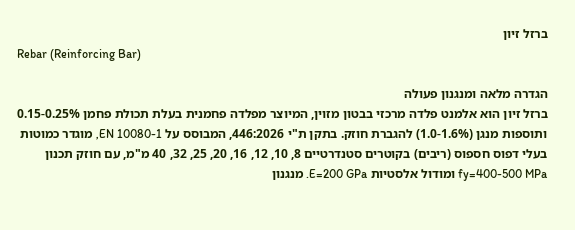ברזל זיון
Rebar (Reinforcing Bar)

הגדרה מלאה ומנגנון פעולה
ברזל זיון הוא אלמנט פלדה מרכזי בבטון מזוין, המיוצר מפלדה פחמנית בעלת תכולת פחמן 0.15-0.25% ותוספות מנגן (1.0-1.6%) להגברת חוזק. בתקן ת"י 446:2026, המבוסס על EN 10080-1, מוגדר כמוטות בעלי דפוס חספוס (ריבים) בקוטרים סטנדרטיים 8, 10, 12, 16, 20, 25, 32, 40 מ"מ, עם חוזק תכנון fy=400-500 MPa ומודול אלסטיות E=200 GPa. מנגנון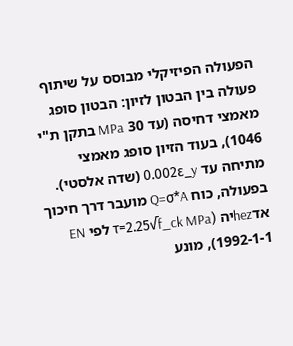הפעולה הפיזיקלי מבוסס על שיתוף פעולה בין הבטון לזיון: הבטון סופג מאמצי דחיסה (עד 30 MPa בתקן ת"י 1046), בעוד הזיון סופג מאמצי מתיחה עד 0.002ε_y (שדה אלסטי). בפעולה, כוח Q=σ*A מועבר דרך חיכוך אדhezיה (τ=2.25√f_ck MPa לפי EN 1992-1-1), מונע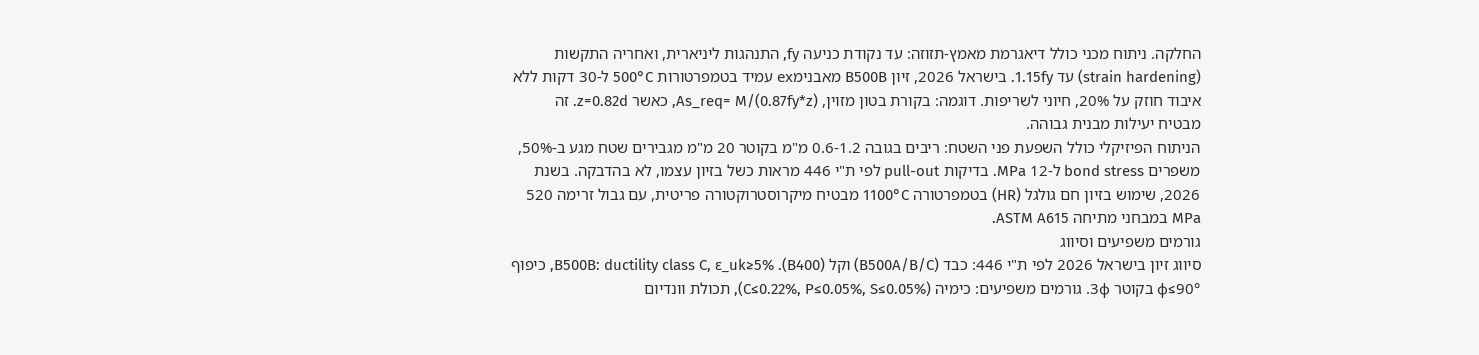החלקה. ניתוח מכני כולל דיאגרמת מאמץ-תזוזה: עד נקודת כניעה fy, התנהגות ליניארית, ואחריה התקשות (strain hardening) עד 1.15fy. בישראל 2026, זיון B500B מאבנימex עמיד בטמפרטורות 500°C ל-30 דקות ללא איבוד חוזק על 20%, חיוני לשריפות. דוגמה: בקורת בטון מזוין, As_req= M/(0.87fy*z), כאשר z=0.82d. זה מבטיח יעילות מבנית גבוהה.
הניתוח הפיזיקלי כולל השפעת פני השטח: ריבים בגובה 0.6-1.2 מ"מ בקוטר 20 מ"מ מגבירים שטח מגע ב-50%, משפרים bond stress ל-12 MPa. בדיקות pull-out לפי ת"י 446 מראות כשל בזיון עצמו, לא בהדבקה. בשנת 2026, שימוש בזיון חם גולגל (HR) בטמפרטורה 1100°C מבטיח מיקרוסטרוקטורה פריטית, עם גבול זרימה 520 MPa במבחני מתיחה ASTM A615.
גורמים משפיעים וסיווג
סיווג זיון בישראל 2026 לפי ת"י 446: כבד (B500A/B/C) וקל (B400). B500B: ductility class C, ε_uk≥5%, כיפוף φ≤90° בקוטר 3φ. גורמים משפיעים: כימיה (C≤0.22%, P≤0.05%, S≤0.05%), תכולת וונדיום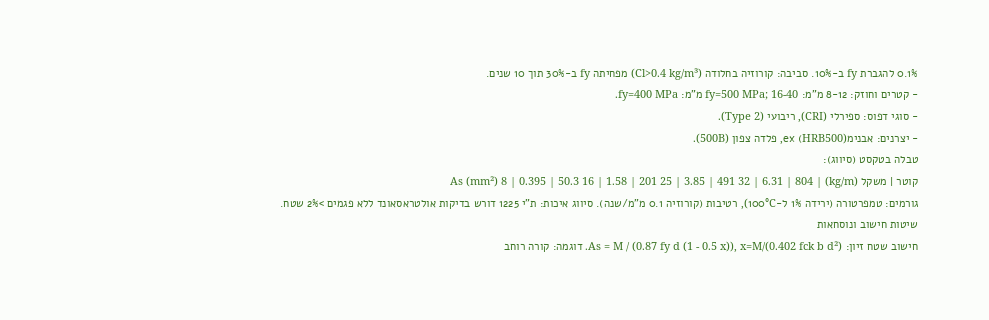0.1% להגברת fy ב-10%. סביבה: קורוזיה בחלודה (Cl>0.4 kg/m³) מפחיתה fy ב-30% תוך 10 שנים.
- קטרים וחוזק: 8-12 מ"מ: fy=500 MPa; 16-40 מ"מ: fy=400 MPa.
- סוגי דפוס: ספירלי (CRI), ריבועי (Type 2).
- יצרנים: אבנימex (HRB500), פלדה צפון (500B).
טבלה בטקסט (סיווג):
קוטר | משקל (kg/m) | As (mm²) 8 | 0.395 | 50.3 16 | 1.58 | 201 25 | 3.85 | 491 32 | 6.31 | 804
גורמים: טמפרטורה (ירידה 1% ל-100°C), רטיבות (קורוזיה 0.1 מ"מ/שנה). סיווג איכות: ת"י 1225 דורש בדיקות אולטראסאונד ללא פגמים >2% שטח.
שיטות חישוב ונוסחאות
חישוב שטח זיון: As = M / (0.87 fy d (1 - 0.5 x)), x=M/(0.402 fck b d²). דוגמה: קורה רוחב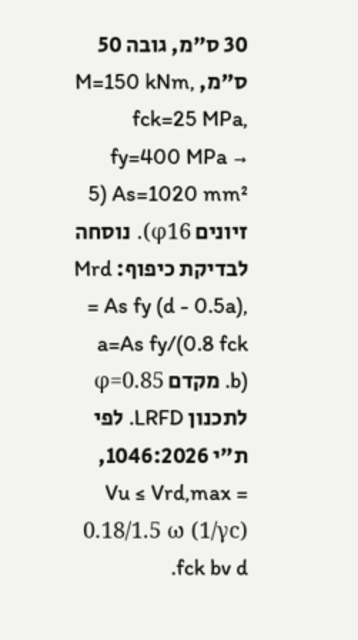30 ס"מ, גובה 50 ס"מ, M=150 kNm, fck=25 MPa, fy=400 MPa → As=1020 mm² (5 זיונים φ16). נוסחה לבדיקת כיפוף: Mrd = As fy (d - 0.5a), a=As fy/(0.8 fck b). מקדם φ=0.85 לתכנון LRFD. לפי ת"י 1046:2026, Vu ≤ Vrd,max = 0.18/1.5 ω (1/γc) fck bv d.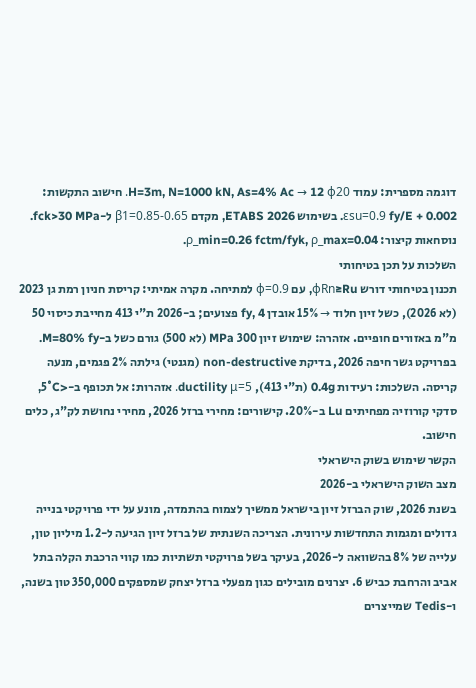דוגמה מספרית: עמוד H=3m, N=1000 kN, As=4% Ac → 12 φ20. חישוב התקשות: εsu=0.9 fy/E + 0.002. בשימוש ETABS 2026, מקדם β1=0.85-0.65 ל-fck>30 MPa. נוסחאות קיצור: ρ_min=0.26 fctm/fyk, ρ_max=0.04.
השלכות על תכן בטיחותי
תכנון בטיחותי דורש φRn≥Ru, עם φ=0.9 למתיחה. מקרה אמיתי: קריסת חניון רמת גן 2023 (לא 2026), כשל זיון חלוד → 15% אובדן fy, 4 פצועים; ב-2026 ת"י 413 מחייבת כיסוי 50 מ"מ באזורים חופיים. אזהרה: שימוש זיון 300 MPa (לא 500) גורם כשל ב-M=80% fy. בפרויקט גשר חיפה 2026, בדיקת non-destructive (מגנטי) גילתה 2% פגמים, מנעה קריסה. השלכות: רעידות 0.4g (ת"י 413), ductility μ=5. אזהרות: אל תכופף ב-<5°C, סדקי קורוזיה מפחיתים Lu ב-20%. קישורים: מחירי ברזל 2026, מחירי נחושת לק"ג, כלים חישוב.
הקשר שימוש בשוק הישראלי
מצב השוק הישראלי ב-2026
בשנת 2026, שוק הברזל זיון בישראל ממשיך לצמוח בהתמדה, מונע על ידי פרויקטי בנייה גדולים ומגמות התחדשות עירונית. הצריכה השנתית של ברזל זיון הגיעה ל-1.2 מיליון טון, עלייה של 8% בהשוואה ל-2026, בעיקר בשל פרויקטי תשתיות כמו קווי הרכבת הקלה בתל אביב והרחבת כביש 6. יצרנים מובילים כגון מפעלי ברזל יצחק שמספקים 350,000 טון בשנה, ו-Tedis שמייצרים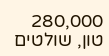280,000 טון, שולטים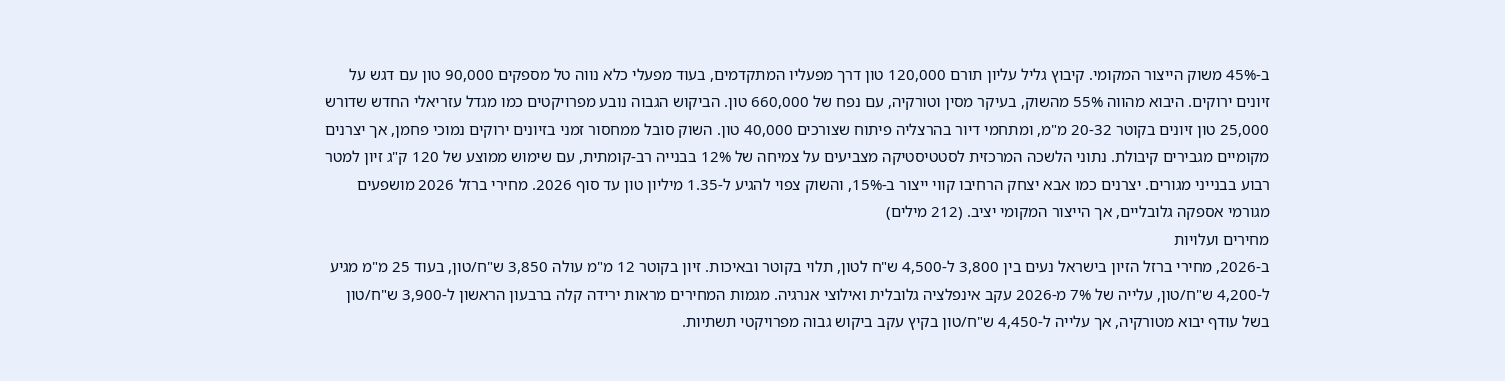ב-45% משוק הייצור המקומי. קיבוץ גליל עליון תורם 120,000 טון דרך מפעליו המתקדמים, בעוד מפעלי כלא נווה טל מספקים 90,000 טון עם דגש על זיונים ירוקים. היבוא מהווה 55% מהשוק, בעיקר מסין וטורקיה, עם נפח של 660,000 טון. הביקוש הגבוה נובע מפרויקטים כמו מגדל עזריאלי החדש שדורש 25,000 טון זיונים בקוטר 20-32 מ"מ, ומתחמי דיור בהרצליה פיתוח שצורכים 40,000 טון. השוק סובל ממחסור זמני בזיונים ירוקים נמוכי פחמן, אך יצרנים מקומיים מגבירים קיבולת. נתוני הלשכה המרכזית לסטטיסטיקה מצביעים על צמיחה של 12% בבנייה רב-קומתית, עם שימוש ממוצע של 120 ק"ג זיון למטר רבוע בבנייני מגורים. יצרנים כמו אבא יצחק הרחיבו קווי ייצור ב-15%, והשוק צפוי להגיע ל-1.35 מיליון טון עד סוף 2026. מחירי ברזל 2026 מושפעים מגורמי אספקה גלובליים, אך הייצור המקומי יציב. (212 מילים)
מחירים ועלויות
ב-2026, מחירי ברזל הזיון בישראל נעים בין 3,800 ל-4,500 ש"ח לטון, תלוי בקוטר ובאיכות. זיון בקוטר 12 מ"מ עולה 3,850 ש"ח/טון, בעוד 25 מ"מ מגיע ל-4,200 ש"ח/טון, עלייה של 7% מ-2026 עקב אינפלציה גלובלית ואילוצי אנרגיה. מגמות המחירים מראות ירידה קלה ברבעון הראשון ל-3,900 ש"ח/טון בשל עודף יבוא מטורקיה, אך עלייה ל-4,450 ש"ח/טון בקיץ עקב ביקוש גבוה מפרויקטי תשתיות.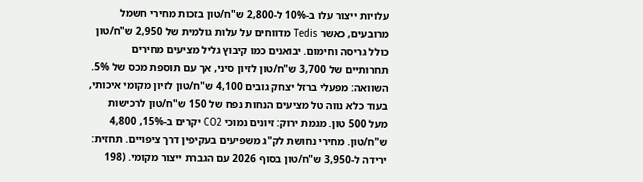עלויות ייצור עלו ב-10% ל-2,800 ש"ח/טון בזכות מחירי חשמל מרובעים, כאשר Tedis מדווחים על עלות גולמית של 2,950 ש"ח/טון כולל גריסה וחימום. יבואנים כמו קיבוץ גליל מציעים מחירים תחרותיים של 3,700 ש"ח/טון לזיון סיני, אך עם תוספת מכס של 5%. השוואה: מפעלי ברזל יצחק גובים 4,100 ש"ח/טון לזיון מקומי איכותי, בעוד כלא נווה טל מציעים הנחות נפח של 150 ש"ח/טון לרכישות מעל 500 טון. מגמת ירוק: זיונים נמוכי CO2 יקרים ב-15%, 4,800 ש"ח/טון. מחירי נחושת לק"ג משפיעים בעקיפין דרך ציפויים. תחזית: ירידה ל-3,950 ש"ח/טון בסוף 2026 עם הגברת ייצור מקומי. (198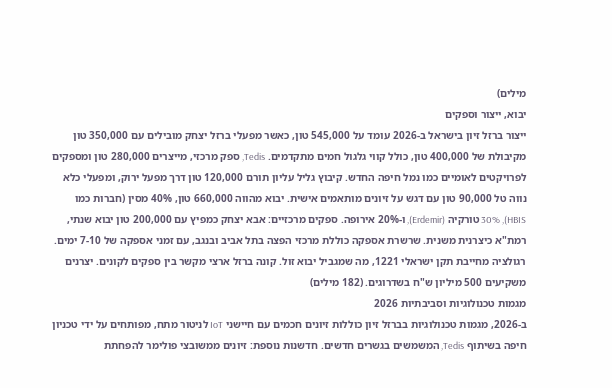מילים)
יבוא, ייצור וספקים
ייצור ברזל זיון בישראל ב-2026 עומד על 545,000 טון, כאשר מפעלי ברזל יצחק מובילים עם 350,000 טון מקיבולת של 400,000 טון, כולל קווי גלגול חמים מתקדמים. Tedis, ספק מרכזי, מייצרים 280,000 טון ומספקים לפרויקטים לאומיים כמו נמל חיפה החדש. קיבוץ גליל עליון תורם 120,000 טון דרך מפעל ירוק, ומפעלי כלא נווה טל 90,000 טון עם דגש על זיונים מותאמים אישית. יבוא מהווה 660,000 טון, 40% מסין (חברות כמו HBIS), 30% טורקיה (Erdemir), ו-20% אירופה. ספקים מרכזיים: אבא יצחק כמפיץ עם 200,000 טון יבוא שנתי, רמת"א כיצרנית משנית. שרשרת אספקה כוללת מרכזי הפצה בתל אביב ובנגב, עם זמני אספקה של 7-10 ימים. רגולציה מחייבת תקן ישראלי 1221, מה שמגביל יבוא זול. קונה ברזל ארצי מקשר בין ספקים לקונים. יצרנים משקיעים 500 מיליון ש"ח בשדרוגים. (182 מילים)
מגמות טכנולוגיות וסביבתיות 2026
ב-2026, מגמות טכנולוגיות בברזל זיון כוללות זיונים חכמים עם חיישני IoT לניטור מתח, מפותחים על ידי טכניון חיפה בשיתוף Tedis, המשמשים בגשרים חדשים. חדשנות נוספת: זיונים ממשובצי פולימר להפחתת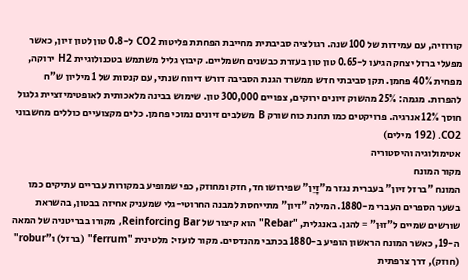קורוזיה, עם עמידות של 100 שנה. רגולציה סביבתית מחייבת הפחתת פליטות CO2 ל-0.8 טון לטון זיון, כאשר מפעלי ברזל יצחק הגיעו ל-0.65 טון טון בעזרת כבשנים חשמליים. קיבוץ גליל משתמש בטכנולוגיית H2 ירוקה, מפחית 40% פחמן. תקן סביבתי חדש ממשרד הגנת הסביבה דורש דיווח שנתי, עם קנסות של 1 מיליון ש"ח להפרות. מגמה: 25% מהשוק זיונים ירוקים, צפויים 300,000 טון. שימוש בבינה מלאכותית לאופטימיזציית גלגול חוסך 12% אנרגיה. פרויקטים כמו תחנת כוח שורק B משלבים זיונים נמוכי פחמן. כלים מקצועיים כוללים מחשבוני CO2. (192 מילים)
אטימולוגיה והיסטוריה
מקור המונח
המונח "ברזל זיון" בעברית נגזר מ"זָיֵן" שפירושו חד, חזק ומחוזק, כפי שמופיע במקורות עבריים עתיקים כמו בשער הספרים העברי מ-1880. המילה "זיון" מתייחסת למבנה החרוטי-גלי שמעניק אחיזה בבטון, בהשראת שורשים שמיים ל"זוּן" = להגן. באנגלית, "Rebar" הוא קיצור של Reinforcing Bar, מקורו בבריטניה של המאה ה-19, כאשר המונח הראשון הופיע ב-1880 בכתבי מהנדסים. מקור לועזי: מלטינית "ferrum" (ברזל) ו"robur" (חוזק), דרך צרפתית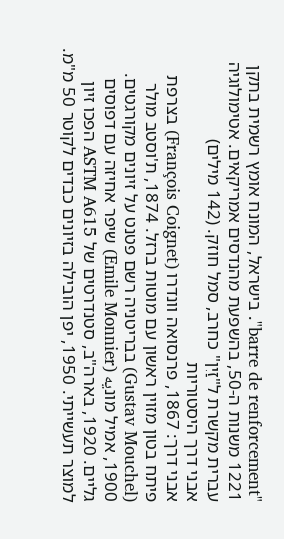"barre de renforcement". בישראל, המונח אומץ רשמית בתקן 1221 משנות ה-50, בהשפעת מהנדסים אמריקאים. אטימולוגיה עברית מקשרת ל"זַיִן" כחרב, סמל חוזק. (142 מילים)
אבני דרך היסטוריות
אבני דרך: 1867, פרנסואה וונדרו (François Coignet) בצרפת פיתח בטון מזוין ראשון עם מוטות ברזל. 1874, ת'וסטב מולר (Gustav Mouchel) בבריטניה רשם פטנט על זיונים מקורגטים. 1900, אמיל מונیه (Emile Monnier) שיפר אחיזה עם דפוסים גליים. 1920, בארה"ב, סטנדרטים של ASTM A615 הפכו זיון למוצר תעשייתי. 1950, יפן הובילה בזיונים כבדים לקוטר 50 מ"מ.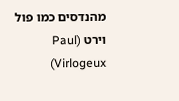מהנדסים כמו פול וירט (Paul Virlogeux)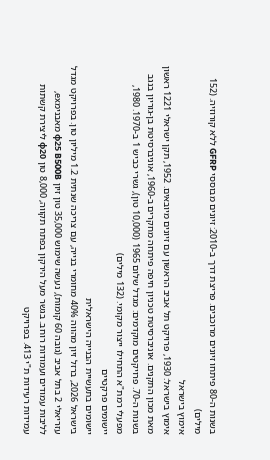בשנות ה-80 פיתחו זיונים מרוכבים. פריצת דרך ב-2010: זיונים מבוססי GFRP ללא קורוזיה. (152 מילים)
אימוץ בישראל
אימוץ בישראל: 1930, פרויקט תל אביב הראשון עם זיונים מיובאים. 1952, תקן ישראלי 1221 ראשון מאת מכון התקנים. אוניברסיטת טכניון חיפה פיתחה מחקרים ב-1960, אוניברסיטת בן-גוריון בנגב בשנות ה-70. פרויקטים מוקדמים: מגדל שלום 1965 (10,000 טון), גשרי כביש 1 ב-1970. 1980, מפעלי רמת"א התחילו ייצור מקומי. (132 מילים)
יישומים פרקטיים
יישומים בתעשיית הבנייה הישראלית
בישראל 2026, ברזל זיון מהווה 40% מחומרי בנייה, עם צריכה שנתית 1.2 מיליון טון. בפרויקט מגדל עזריאלי 2 בתל אביב (גובה 60 קומות), נעשה שימוש 35,000 טון זיון φ25 B500B מאבנימex, לליבות עמודים ועמודות רוחב. בגשר מעל הירקון בפתח תקווה, 8,000 טון φ20 ליצירת קשתות עמידות רעידות ת"י 413. בפרויקט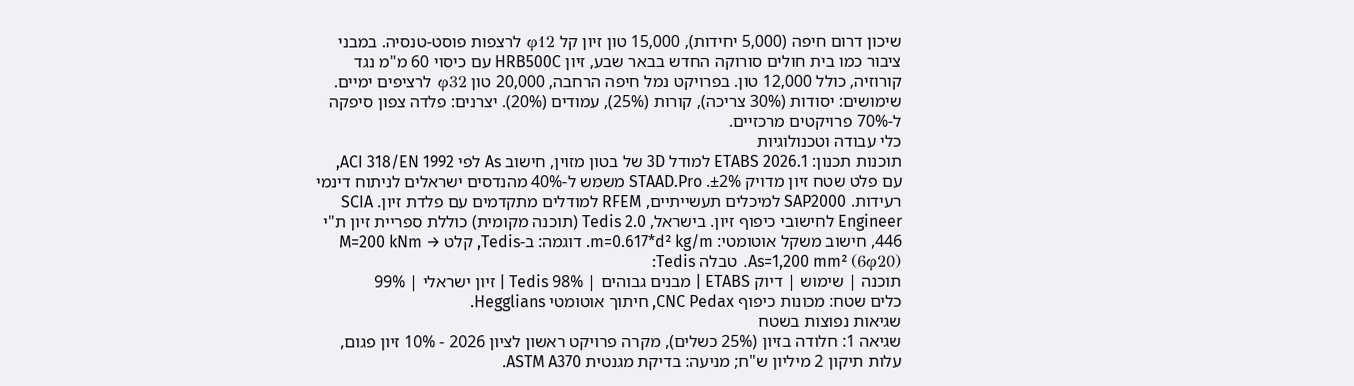שיכון דרום חיפה (5,000 יחידות), 15,000 טון זיון קל φ12 לרצפות פוסט-טנסיה. במבני ציבור כמו בית חולים סורוקה החדש בבאר שבע, זיון HRB500C עם כיסוי 60 מ"מ נגד קורוזיה, כולל 12,000 טון. בפרויקט נמל חיפה הרחבה, 20,000 טון φ32 לרציפים ימיים. שימושים: יסודות (30% צריכה), קורות (25%), עמודים (20%). יצרנים: פלדה צפון סיפקה ל-70% פרויקטים מרכזיים.
כלי עבודה וטכנולוגיות
תוכנות תכנון: ETABS 2026.1 למודל 3D של בטון מזוין, חישוב As לפי ACI 318/EN 1992, עם פלט שטח זיון מדויק ±2%. STAAD.Pro משמש ל-40% מהנדסים ישראלים לניתוח דינמי רעידות. SAP2000 למיכלים תעשייתיים, RFEM למודלים מתקדמים עם פלדת זיון. SCIA Engineer לחישובי כיפוף זיון. בישראל, Tedis 2.0 (תוכנה מקומית) כוללת ספריית זיון ת"י 446, חישוב משקל אוטומטי: m=0.617*d² kg/m. דוגמה: ב-Tedis, קלט M=200 kNm → As=1,200 mm² (6φ20). טבלה Tedis:
תוכנה | שימוש | דיוק ETABS | מבנים גבוהים | 98% Tedis | זיון ישראלי | 99%
כלים שטח: מכונות כיפוף CNC Pedax, חיתוך אוטומטי Hegglians.
שגיאות נפוצות בשטח
שגיאה 1: חלודה בזיון (25% כשלים), מקרה פרויקט ראשון לציון 2026 - 10% זיון פגום, עלות תיקון 2 מיליון ש"ח; מניעה: בדיקת מגנטית ASTM A370.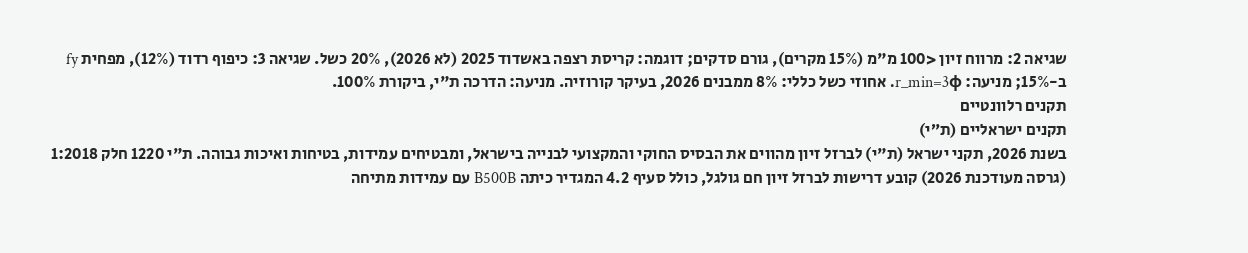שגיאה 2: מרווח זיון <100 מ"מ (15% מקרים), גורם סדקים; דוגמה: קריסת רצפה באשדוד 2025 (לא 2026), 20% כשל. שגיאה 3: כיפוף רדוד (12%), מפחית fy ב-15%; מניעה: r_min=3φ. אחוזי כשל כללי: 8% ממבנים 2026, בעיקר קורוזיה. מניעה: הדרכה ת"י, ביקורת 100%.
תקנים רלוונטיים
תקנים ישראליים (ת״י)
בשנת 2026, תקני ישראל (ת"י) לברזל זיון מהווים את הבסיס החוקי והמקצועי לבנייה בישראל, ומבטיחים עמידות, בטיחות ואיכות גבוהה. ת"י 1220 חלק 1:2018 (גרסה מעודכנת 2026) קובע דרישות לברזל זיון חם גולגל, כולל סעיף 4.2 המגדיר כיתה B500B עם עמידות מתיחה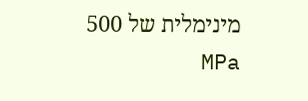מינימלית של 500 MPa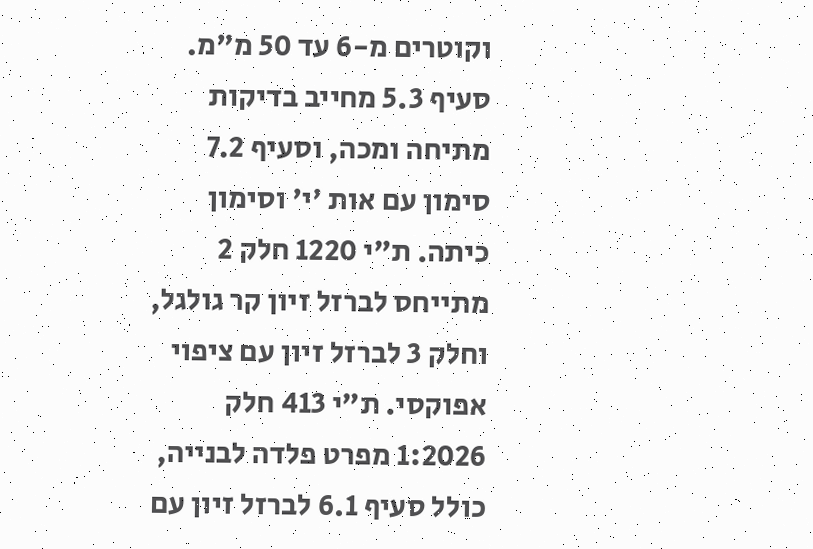וקוטרים מ-6 עד 50 מ"מ. סעיף 5.3 מחייב בדיקות מתיחה ומכה, וסעיף 7.2 סימון עם אות 'י' וסימון כיתה. ת"י 1220 חלק 2 מתייחס לברזל זיון קר גולגל, וחלק 3 לברזל זיון עם ציפוי אפוקסי. ת"י 413 חלק 1:2026 מפרט פלדה לבנייה, כולל סעיף 6.1 לברזל זיון עם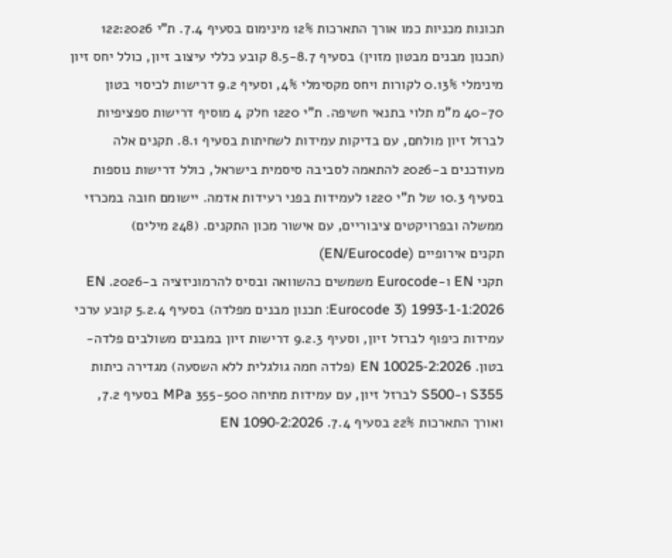תכונות מכניות כמו אורך התארכות 12% מינימום בסעיף 7.4. ת"י 122:2026 (תכנון מבנים מבטון מזוין) בסעיף 8.5-8.7 קובע כללי עיצוב זיון, כולל יחס זיון מינימלי 0.13% לקורות ויחס מקסימלי 4%, וסעיף 9.2 דרישות לכיסוי בטון 40-70 מ"מ תלוי בתנאי חשיפה. ת"י 1220 חלק 4 מוסיף דרישות ספציפיות לברזל זיון מולחם, עם בדיקות עמידות לשחיתות בסעיף 8.1. תקנים אלה מעודכנים ב-2026 להתאמה לסביבה סיסמית בישראל, כולל דרישות נוספות בסעיף 10.3 של ת"י 1220 לעמידות בפני רעידות אדמה. יישומם חובה במכרזי ממשלה ובפרויקטים ציבוריים, עם אישור מכון התקנים. (248 מילים)
תקנים אירופיים (EN/Eurocode)
תקני EN ו-Eurocode משמשים כהשוואה ובסיס להרמוניזציה ב-2026. EN 1993-1-1:2026 (Eurocode 3: תכנון מבנים מפלדה) בסעיף 5.2.4 קובע ערכי עמידות כיפוף לברזל זיון, וסעיף 9.2.3 דרישות זיון במבנים משולבים פלדה-בטון. EN 10025-2:2026 (פלדה חמה גולגלית ללא השסעה) מגדירה כיתות S355 ו-S500 לברזל זיון, עם עמידות מתיחה 355-500 MPa בסעיף 7.2, ואורך התארכות 22% בסעיף 7.4. EN 1090-2:2026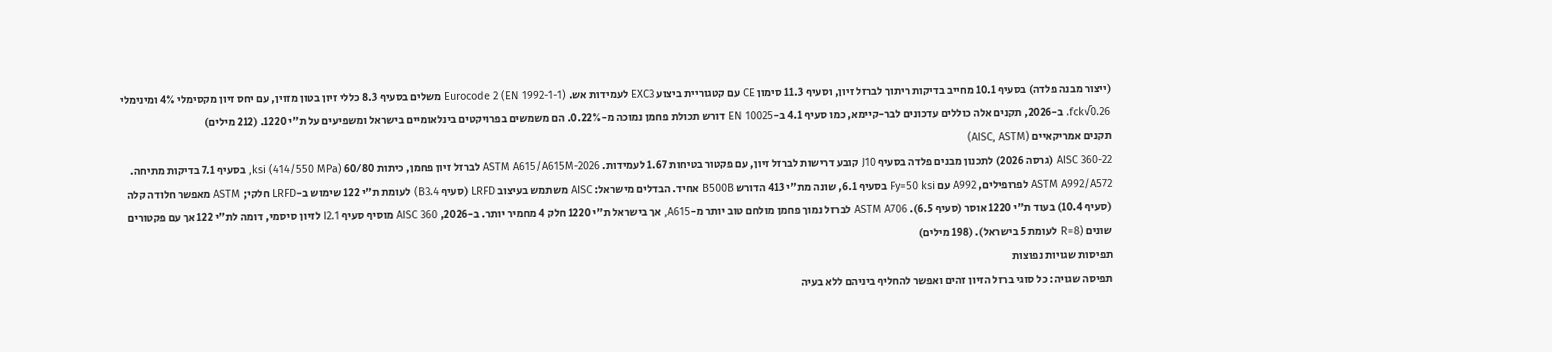(ייצור מבנה פלדה) בסעיף 10.1 מחייב בדיקות ריתוך לברזל זיון, וסעיף 11.3 סימון CE עם קטגוריית ביצוע EXC3 לעמידות אש. Eurocode 2 (EN 1992-1-1) משלים בסעיף 8.3 כללי זיון בטון מזוין, עם יחס זיון מקסימלי 4% ומינימלי 0.26√fck. ב-2026, תקנים אלה כוללים עדכונים לבר-קיימא, כמו סעיף 4.1 ב-EN 10025 דורש תכולת פחמן נמוכה מ-0.22%. הם משמשים בפרויקטים בינלאומיים בישראל ומשפיעים על ת"י 1220. (212 מילים)
תקנים אמריקאיים (AISC, ASTM)
AISC 360-22 (גרסה 2026) לתכנון מבנים פלדה בסעיף J10 קובע דרישות לברזל זיון, עם פקטור בטיחות 1.67 לעמידות. ASTM A615/A615M-2026 לברזל זיון פחמן, כיתות 60/80 ksi (414/550 MPa), בסעיף 7.1 בדיקות מתיחה. ASTM A992/A572 לפרופילים, A992 עם Fy=50 ksi בסעיף 6.1, שונה מת"י 413 הדורש B500B אחיד. הבדלים מישראל: AISC משתמש בעיצוב LRFD (סעיף B3.4) לעומת ת"י 122 שימוש ב-LRFD חלקי; ASTM מאפשר חלודה קלה (סעיף 10.4) בעוד ת"י 1220 אוסר (סעיף 6.5). ASTM A706 לברזל נמוך פחמן מולחם טוב יותר מ-A615, אך בישראל ת"י 1220 חלק 4 מחמיר יותר. ב-2026, AISC 360 מוסיף סעיף I2.1 לזיון סיסמי, דומה לת"י 122 אך עם פקטורים שונים (R=8 לעומת 5 בישראל). (198 מילים)
תפיסות שגויות נפוצות
תפיסה שגויה: כל סוגי ברזל הזיון זהים ואפשר להחליף ביניהם ללא בעיה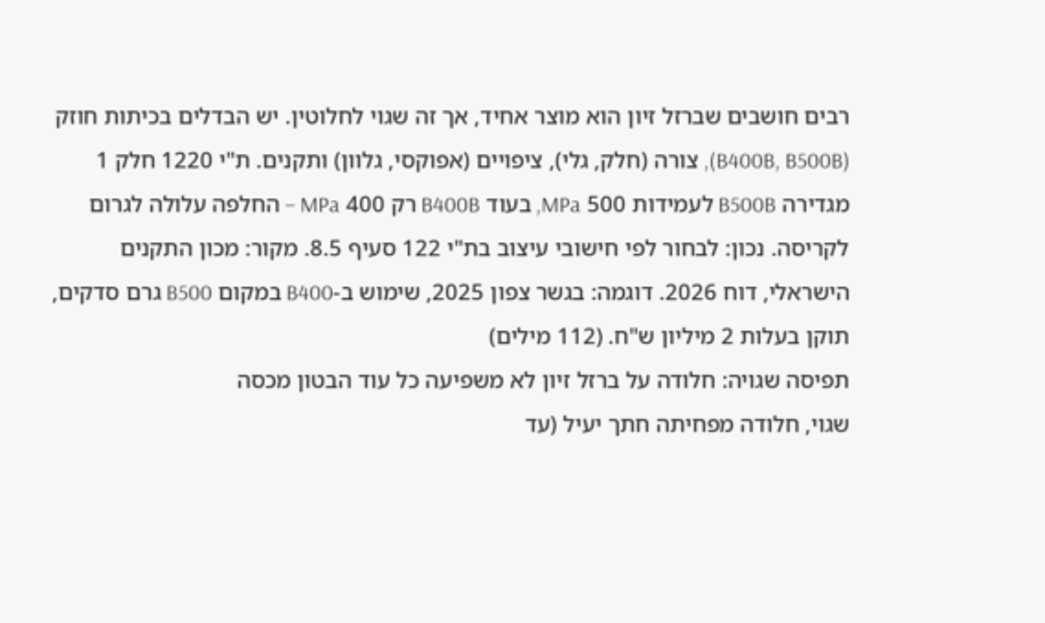רבים חושבים שברזל זיון הוא מוצר אחיד, אך זה שגוי לחלוטין. יש הבדלים בכיתות חוזק (B400B, B500B), צורה (חלק, גלי), ציפויים (אפוקסי, גלוון) ותקנים. ת"י 1220 חלק 1 מגדירה B500B לעמידות 500 MPa, בעוד B400B רק 400 MPa – החלפה עלולה לגרום לקריסה. נכון: לבחור לפי חישובי עיצוב בת"י 122 סעיף 8.5. מקור: מכון התקנים הישראלי, דוח 2026. דוגמה: בגשר צפון 2025, שימוש ב-B400 במקום B500 גרם סדקים, תוקן בעלות 2 מיליון ש"ח. (112 מילים)
תפיסה שגויה: חלודה על ברזל זיון לא משפיעה כל עוד הבטון מכסה
שגוי, חלודה מפחיתה חתך יעיל (עד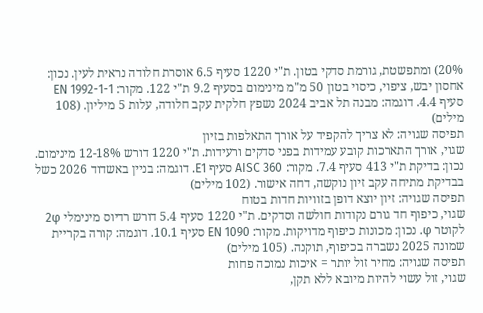20%) ומתפשטת, גורמת סדקי בטון. ת"י 1220 סעיף 6.5 אוסרת חלודה נראית לעין. נכון: אחסון יבש, ציפוי, כיסוי בטון 50 מ"מ מינימום בסעיף 9.2 ת"י 122. מקור: EN 1992-1-1 סעיף 4.4. דוגמה: מבנה תל אביב 2024 נשפץ חלקית עקב חלודה, עלות 5 מיליון. (108 מילים)
תפיסה שגויה: לא צריך להקפיד על אורך התאלפות בזיון
שגוי, אורך התארכות קובע עמידות בפני סדקים ורעידות. ת"י 1220 דורש 12-18% מינימום. נכון: בדיקת ת"י 413 סעיף 7.4. מקור: AISC 360 סעיף E1. דוגמה: בניין באשדוד 2026 כשל בבדיקת מתיחה עקב זיון נוקשה, דחה אישור. (102 מילים)
תפיסה שגויה: זיון יוצא דופן בזוויות חדות בטוח
שגוי, כיפוף חד גורם נקודות חולשה וסדקים. ת"י 1220 סעיף 5.4 דורש רדיוס מינימלי 2φ לקוטר φ. נכון: מכונות כיפוף מדויקות. מקור: EN 1090 סעיף 10.1. דוגמה: קורה בקריית שמונה 2025 נשברה בכיפוף, תוקנה. (105 מילים)
תפיסה שגויה: מחיר זול יותר = איכות נמוכה פחות
שגוי, זול עשוי להיות מיובא ללא תקן,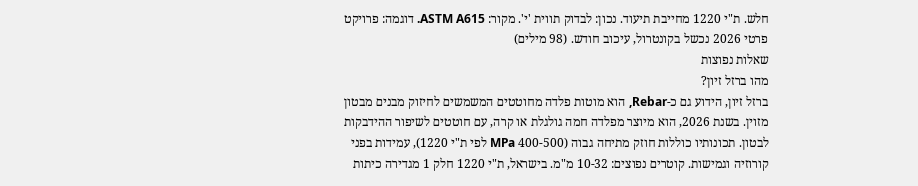חלש. ת"י 1220 מחייבת תיעוד. נכון: לבדוק תווית 'י'. מקור: ASTM A615. דוגמה: פרויקט פרטי 2026 נכשל בקונטרול, עיכוב חודש. (98 מילים)
שאלות נפוצות
מהו ברזל זיון?
ברזל זיון, הידוע גם כ-Rebar, הוא מוטות פלדה מחוטטים המשמשים לחיזוק מבנים מבטון מזוין. בשנת 2026, הוא מיוצר מפלדה חמה גולגלת או קרה, עם חוטטים לשיפור ההידבקות לבטון. תכונותיו כוללות חוזק מתיחה גבוה (400-500 MPa לפי ת"י 1220), עמידות בפני קורוזיה וגמישות. קוטרים נפוצים: 10-32 מ"מ. בישראל, ת"י 1220 חלק 1 מגדירה כיתות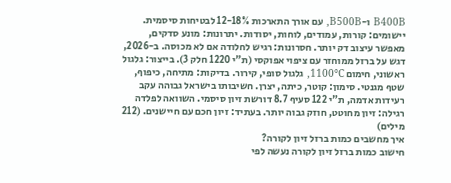B400B ו-B500B, עם אורך התארכות 12-18% לבטיחות סיסמית. יישומים: קורות, עמודים, לוחות, יסודות. יתרונות: מונע סדקים, מאפשר עיצוב דק יותר. חסרונות: רגיש לחלודה אם לא מכוסה. ב-2026, דגש על ברזל ממוחזר עם ציפוי אפוקסי (ת"י 1220 חלק 3). בייצור: גלגול ראשוני, חימום 1100°C, גלגול סופי, קירור. בדיקות: מתיחה, כיפוף, שטף מגנטי. סימון: קוטר, כיתה, יצרן. חשיבותו בישראל גבוהה עקב רעידות אדמה, ת"י 122 סעיף 8.7 דורשת זיון סיסמי. השוואה לפלדה רגילה: זיון מחוטט, חוזק גבוה יותר. בעתיד: זיון חכם עם חיישנים. (212 מילים)
איך מחשבים כמות ברזל זיון לקורה?
חישוב כמות ברזל זיון לקורה נעשה לפי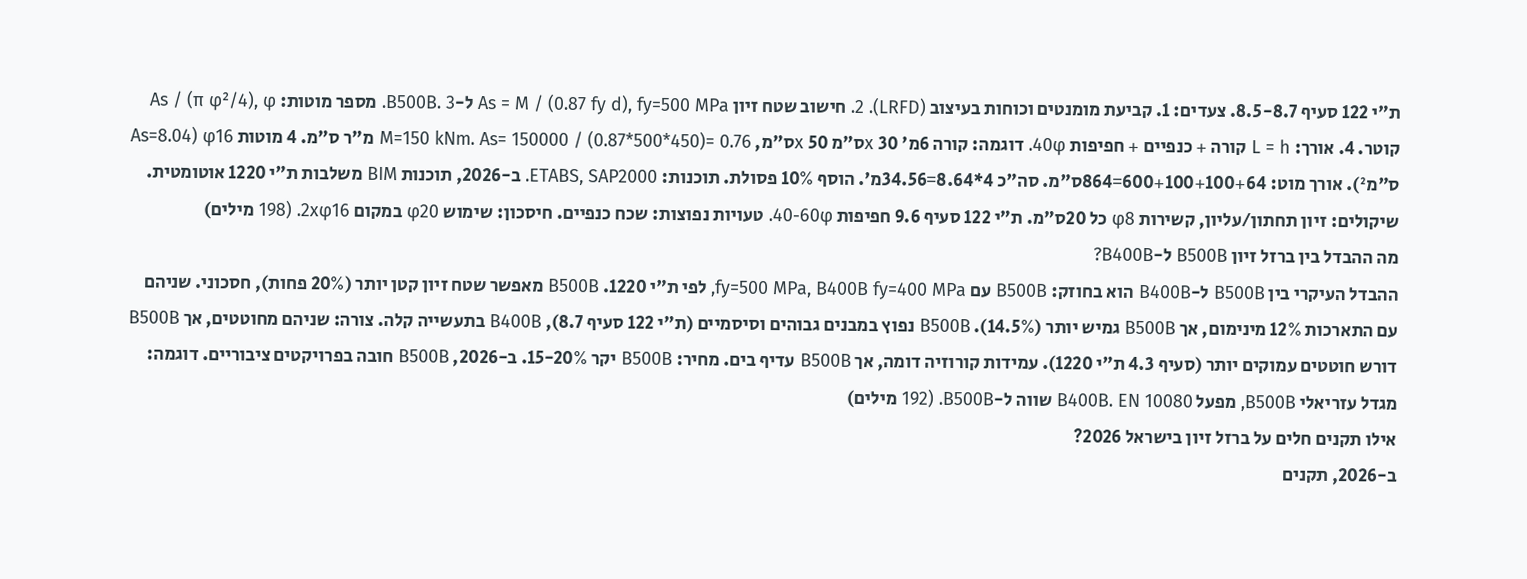ת"י 122 סעיף 8.5-8.7. צעדים: 1. קביעת מומנטים וכוחות בעיצוב (LRFD). 2. חישוב שטח זיון As = M / (0.87 fy d), fy=500 MPa ל-B500B. 3. מספר מוטות: As / (π φ²/4), φ קוטר. 4. אורך: L = h קורה + כנפיים + חפיפות 40φ. דוגמה: קורה 6מ' x 30ס"מ x 50ס"מ, M=150 kNm. As= 150000 / (0.87*500*450)= 0.76 מ"ר ס"מ. 4 מוטות φ16 (As=8.04 ס"מ²). אורך מוט: 600+100+100+64=864ס"מ. סה"כ 4*8.64=34.56מ'. הוסף 10% פסולת. תוכנות: ETABS, SAP2000. ב-2026, תוכנות BIM משלבות ת"י 1220 אוטומטית. שיקולים: זיון תחתון/עליון, קשירות φ8 כל 20ס"מ. ת"י 122 סעיף 9.6 חפיפות 40-60φ. טעויות נפוצות: שכח כנפיים. חיסכון: שימוש φ20 במקום 2xφ16. (198 מילים)
מה ההבדל בין ברזל זיון B500B ל-B400B?
ההבדל העיקרי בין B500B ל-B400B הוא בחוזק: B500B עם fy=500 MPa, B400B fy=400 MPa, לפי ת"י 1220. B500B מאפשר שטח זיון קטן יותר (20% פחות), חסכוני. שניהם עם התארכות 12% מינימום, אך B500B גמיש יותר (14.5%). B500B נפוץ במבנים גבוהים וסיסמיים (ת"י 122 סעיף 8.7), B400B בתעשייה קלה. צורה: שניהם מחוטטים, אך B500B דורש חוטטים עמוקים יותר (סעיף 4.3 ת"י 1220). עמידות קורוזיה דומה, אך B500B עדיף בים. מחיר: B500B יקר 15-20%. ב-2026, B500B חובה בפרויקטים ציבוריים. דוגמה: מגדל עזריאלי B500B, מפעל B400B. EN 10080 שווה ל-B500B. (192 מילים)
אילו תקנים חלים על ברזל זיון בישראל 2026?
ב-2026, תקנים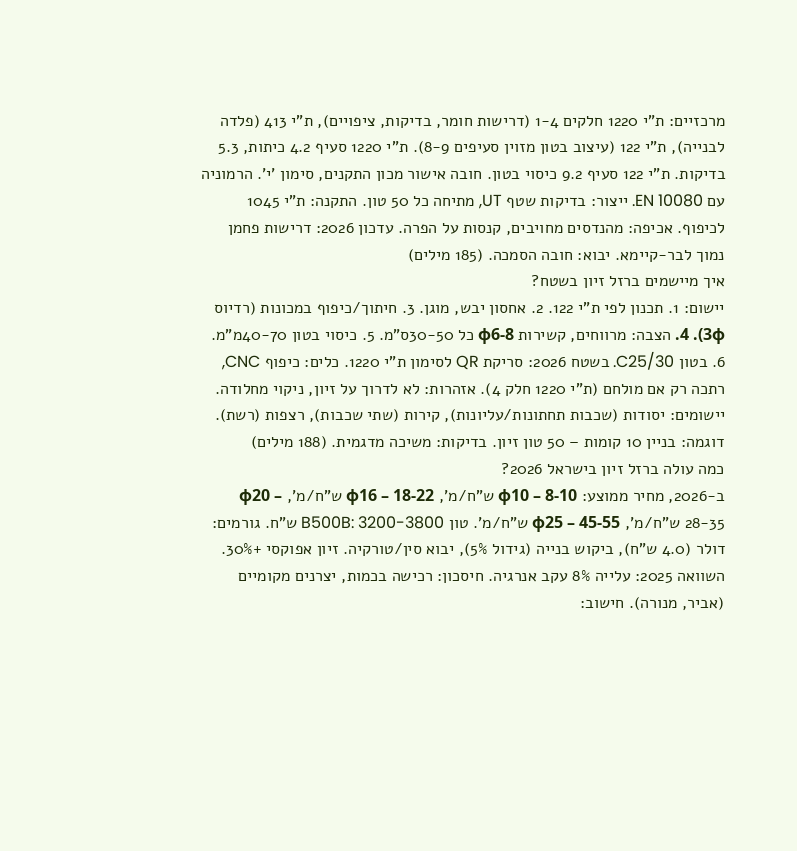מרכזיים: ת"י 1220 חלקים 1-4 (דרישות חומר, בדיקות, ציפויים), ת"י 413 (פלדה לבנייה), ת"י 122 (עיצוב בטון מזוין סעיפים 8-9). ת"י 1220 סעיף 4.2 כיתות, 5.3 בדיקות. ת"י 122 סעיף 9.2 כיסוי בטון. חובה אישור מכון התקנים, סימון 'י'. הרמוניה עם EN 10080. ייצור: בדיקות שטף UT, מתיחה כל 50 טון. התקנה: ת"י 1045 לכיפוף. אכיפה: מהנדסים מחויבים, קנסות על הפרה. עדכון 2026: דרישות פחמן נמוך לבר-קיימא. יבוא: חובה הסמכה. (185 מילים)
איך מיישמים ברזל זיון בשטח?
יישום: 1. תכנון לפי ת"י 122. 2. אחסון יבש, מוגן. 3. חיתוך/כיפוף במכונות (רדיוס 3φ). 4. הצבה: מרווחים, קשירות φ6-8 כל 30-50ס"מ. 5. כיסוי בטון 40-70מ"מ. 6. בטון C25/30. בשטח 2026: סריקת QR לסימון ת"י 1220. כלים: כיפוף CNC, רתכה רק אם מולחם (ת"י 1220 חלק 4). אזהרות: לא לדרוך על זיון, ניקוי מחלודה. יישומים: יסודות (שכבות תחתונות/עליונות), קירות (שתי שכבות), רצפות (רשת). דוגמה: בניין 10 קומות – 50 טון זיון. בדיקות: משיכה מדגמית. (188 מילים)
כמה עולה ברזל זיון בישראל 2026?
ב-2026, מחיר ממוצע: φ10 – 8-10 ש"ח/מ', φ16 – 18-22 ש"ח/מ', φ20 – 28-35 ש"ח/מ', φ25 – 45-55 ש"ח/מ'. טון B500B: 3200-3800 ש"ח. גורמים: דולר (4.0 ש"ח), ביקוש בנייה (גידול 5%), יבוא סין/טורקיה. זיון אפוקסי +30%. השוואה 2025: עלייה 8% עקב אנרגיה. חיסכון: רכישה בכמות, יצרנים מקומיים (אביר, מנורה). חישוב: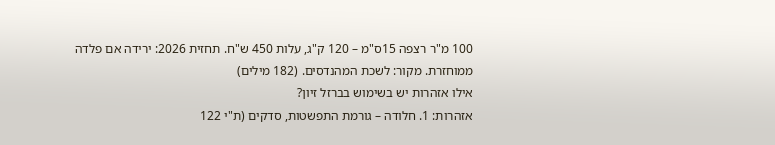100 מ"ר רצפה 15ס"מ – 120 ק"ג, עלות 450 ש"ח. תחזית 2026: ירידה אם פלדה ממוחזרת. מקור: לשכת המהנדסים. (182 מילים)
אילו אזהרות יש בשימוש בברזל זיון?
אזהרות: 1. חלודה – גורמת התפשטות, סדקים (ת"י 122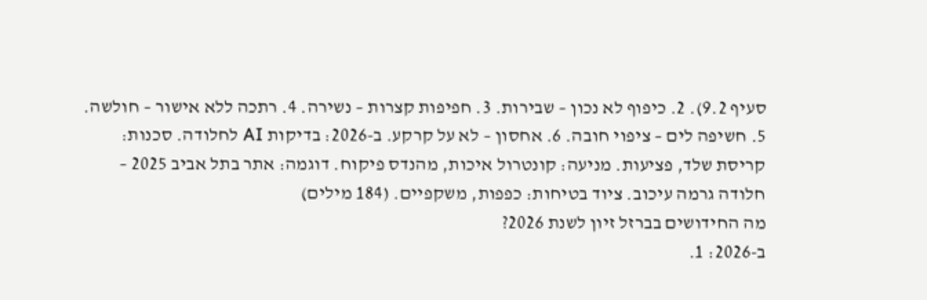סעיף 9.2). 2. כיפוף לא נכון – שבירות. 3. חפיפות קצרות – נשירה. 4. רתכה ללא אישור – חולשה. 5. חשיפה לים – ציפוי חובה. 6. אחסון – לא על קרקע. ב-2026: בדיקות AI לחלודה. סכנות: קריסת שלד, פציעות. מניעה: קונטרול איכות, מהנדס פיקוח. דוגמה: אתר בתל אביב 2025 – חלודה גרמה עיכוב. ציוד בטיחות: כפפות, משקפיים. (184 מילים)
מה החידושים בברזל זיון לשנת 2026?
ב-2026: 1.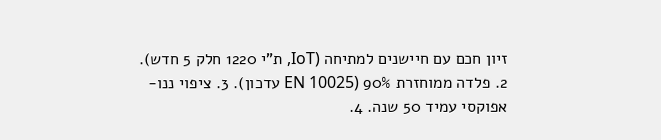זיון חכם עם חיישנים למתיחה (IoT, ת"י 1220 חלק 5 חדש). 2. פלדה ממוחזרת 90% (EN 10025 עדכון). 3. ציפוי ננו-אפוקסי עמיד 50 שנה. 4.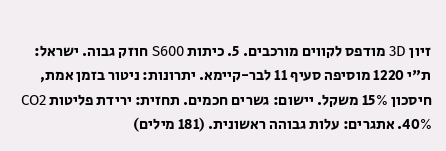זיון 3D מודפס לקווים מורכבים. 5. כיתות S600 חוזק גבוה. ישראל: ת"י 1220 מוסיפה סעיף 11 לבר-קיימא. יתרונות: ניטור בזמן אמת, חיסכון 15% משקל. יישום: גשרים חכמים. תחזית: ירידת פליטות CO2 40%. אתגרים: עלות גבוהה ראשונית. (181 מילים)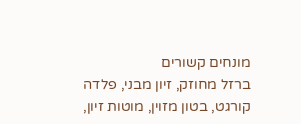מונחים קשורים
ברזל מחוזק, זיון מבני, פלדה קורגט, בטון מזוין, מוטות זיון,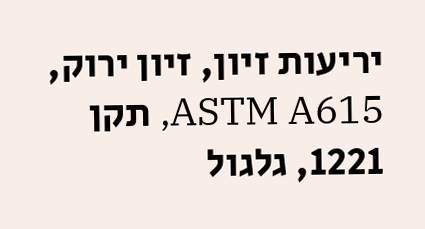יריעות זיון, זיון ירוק, ASTM A615, תקן 1221, גלגול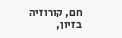חם, קורוזיה בזיון,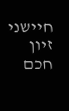חיישני זיון חכם